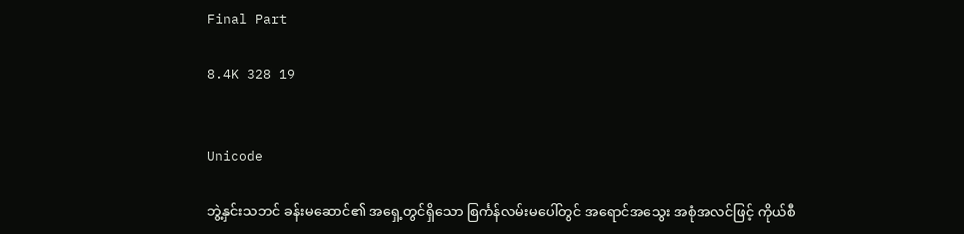Final Part

8.4K 328 19


Unicode

ဘွဲ့နှင်းသဘင် ခန်းမဆောင်၏ အရှေ့တွင်ရှိသော စြင်္ကန်လမ်းမပေါ်တွင် အရောင်အသွေး အစုံအလင်ဖြင့် ကိုယ်စီ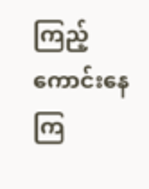ကြည့်ကောင်းနေကြ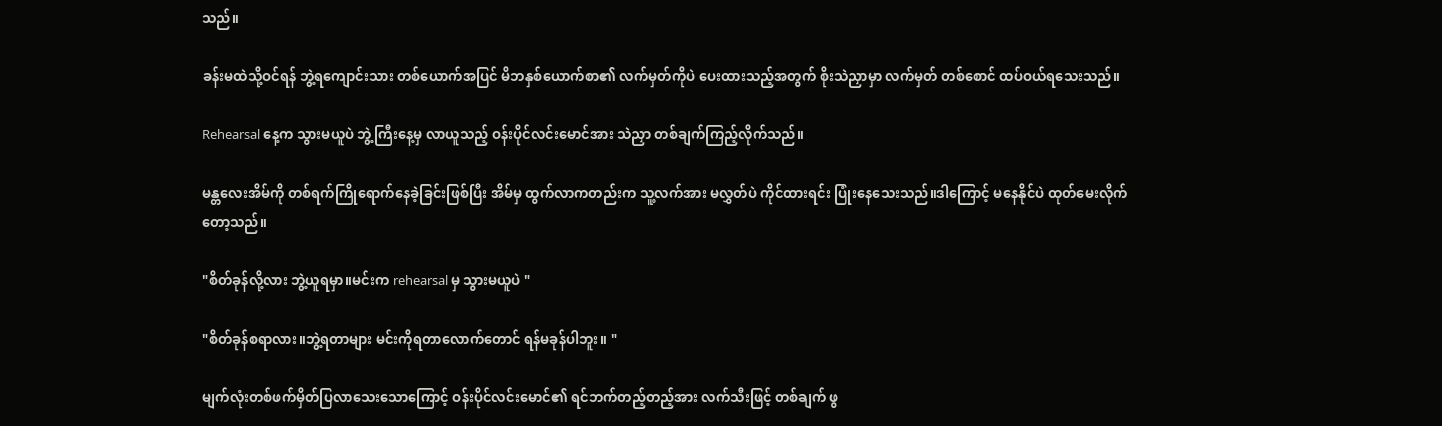သည်။

ခန်းမထဲသို့ဝင်ရန် ဘွဲ့ရကျောင်းသား တစ်ယောက်အပြင် မိဘနှစ်ယောက်စာ၏ လက်မှတ်ကိုပဲ ပေးထားသည့်အတွက် စိုးသဲညှာမှာ လက်မှတ် တစ်စောင် ထပ်ဝယ်ရသေးသည်။

Rehearsal နေ့က သွားမယူပဲ ဘွဲ့ကြီးနေ့မှ လာယူသည့် ဝန်းပိုင်လင်းမောင်အား သဲညှာ တစ်ချက်ကြည့်လိုက်သည်။

မန္တလေးအိမ်ကို တစ်ရက်ကြိုရောက်နေခဲ့ခြင်းဖြစ်ပြီး အိမ်မှ ထွက်လာကတည်းက သူ့လက်အား မလွှတ်ပဲ ကိုင်ထားရင်း ပြုံးနေသေးသည်။ဒါကြောင့် မနေနိုင်ပဲ ထုတ်မေးလိုက်တော့သည်။

"စိတ်ခုန်လို့လား ဘွဲ့ယူရမှာ။မင်းက rehearsal မှ သွားမယူပဲ "

"စိတ်ခုန်စရာလား။ဘွဲ့ရတာများ မင်းကိုရတာလောက်တောင် ရန်မခုန်ပါဘူး။ "

မျက်လုံးတစ်ဖက်မှိတ်ပြလာသေးသောကြောင့် ဝန်းပိုင်လင်းမောင်၏ ရင်ဘက်တည့်တည့်အား လက်သီးဖြင့် တစ်ချက် ဖွ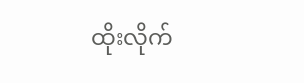ထိုးလိုက်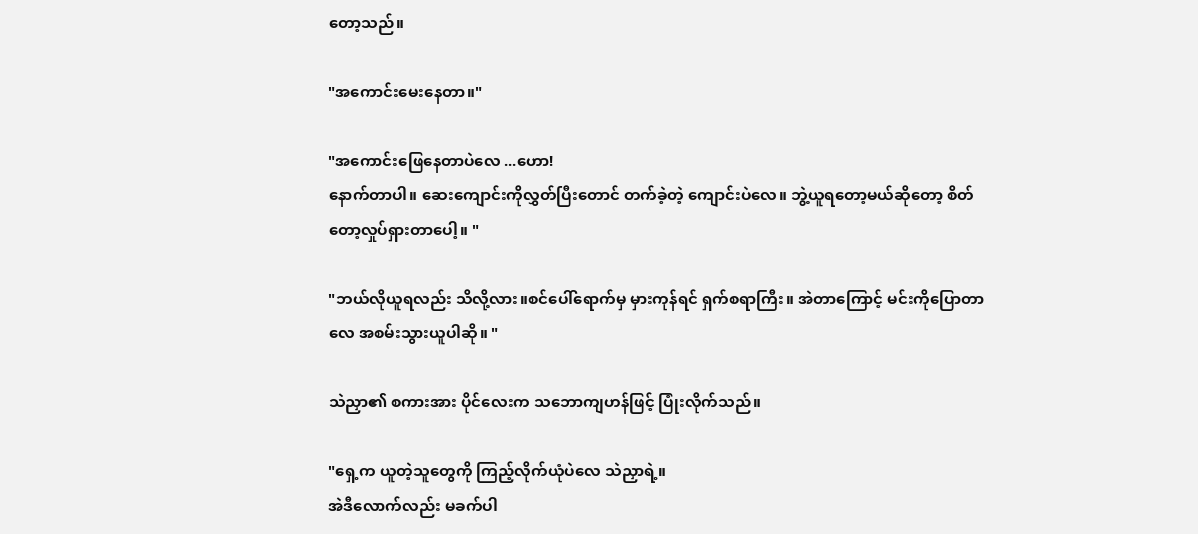တော့သည်။

"အကောင်းမေးနေတာ။"

"အကောင်းဖြေနေတာပဲလေ ...ဟော!
နောက်တာပါ။ ဆေးကျောင်းကိုလွှတ်ပြီးတောင် တက်ခဲ့တဲ့ ကျောင်းပဲလေ။ ဘွဲ့ယူရတော့မယ်ဆိုတော့ စိတ်တော့လှုပ်ရှားတာပေါ့။ "

"ဘယ်လိုယူရလည်း သိလို့လား။စင်ပေါ်ရောက်မှ မှားကုန်ရင် ရှက်စရာကြီး။ အဲတာကြောင့် မင်းကိုပြောတာလေ အစမ်းသွားယူပါဆို။ "

သဲညှာ၏ စကားအား ပိုင်လေးက သဘောကျဟန်ဖြင့် ပြုံးလိုက်သည်။

"ရှေ့က ယူတဲ့သူတွေကို ကြည့်လိုက်ယုံပဲလေ သဲညှာရဲ့။
အဲဒီလောက်လည်း မခက်ပါ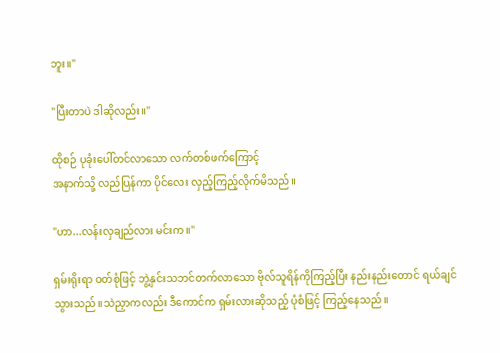ဘူး။"

"ပြီးတာပဲ ဒါဆိုလည်း။"

ထိုစဉ် ပုခုံးပေါ်တင်လာသော လက်တစ်ဖက်ကြောင့်
အနာက်သို့ လည်ပြန်ကာ ပိုင်လေး လှည့်ကြည့်လိုက်မိသည်။

"ဟာ...လန်းလှချည်လား မင်းက။"

ရှမ်းရိုးရာ ဝတ်စုံဖြင့် ဘွဲ့နှင်းသဘင်တက်လာသော ဗိုလ်သူရိန်ကိုကြည့်ပြီး နည်းနည်းတောင် ရယ်ချင်သွားသည်။သဲညှာကလည်း ဒီကောင်က ရှမ်းလားဆိုသည့် ပုံစံဖြင့် ကြည့်နေသည်။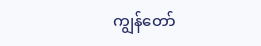ကျွန်တော်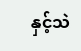နှင့်သဲ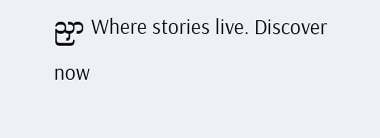ညှာ Where stories live. Discover now